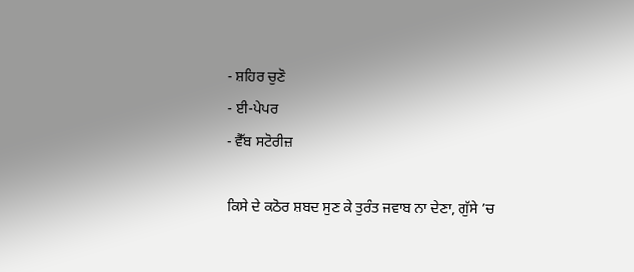- ਸ਼ਹਿਰ ਚੁਣੋ
- ਈ-ਪੇਪਰ
- ਵੈੱਬ ਸਟੋਰੀਜ਼

ਕਿਸੇ ਦੇ ਕਠੋਰ ਸ਼ਬਦ ਸੁਣ ਕੇ ਤੁਰੰਤ ਜਵਾਬ ਨਾ ਦੇਣਾ, ਗੁੱਸੇ ’ਚ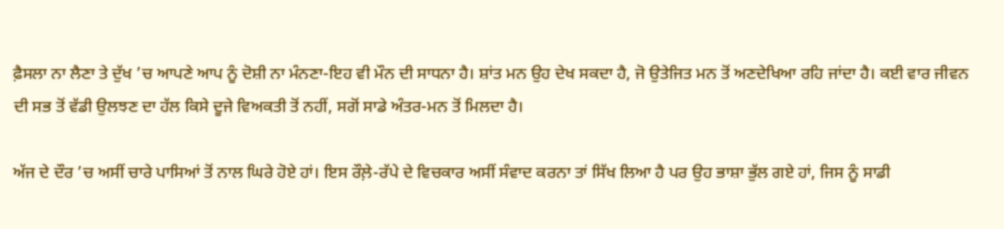ਫ਼ੈਸਲਾ ਨਾ ਲੈਣਾ ਤੇ ਦੁੱਖ ’ਚ ਆਪਣੇ ਆਪ ਨੂੰ ਦੋਸ਼ੀ ਨਾ ਮੰਨਣਾ-ਇਹ ਵੀ ਮੌਨ ਦੀ ਸਾਧਨਾ ਹੈ। ਸ਼ਾਂਤ ਮਨ ਉਹ ਦੇਖ ਸਕਦਾ ਹੈ, ਜੋ ਉਤੇਜਿਤ ਮਨ ਤੋਂ ਅਣਦੇਖਿਆ ਰਹਿ ਜਾਂਦਾ ਹੈ। ਕਈ ਵਾਰ ਜੀਵਨ ਦੀ ਸਭ ਤੋਂ ਵੱਡੀ ਉਲਝਣ ਦਾ ਹੱਲ ਕਿਸੇ ਦੂਜੇ ਵਿਅਕਤੀ ਤੋਂ ਨਹੀਂ, ਸਗੋਂ ਸਾਡੇ ਅੰਤਰ-ਮਨ ਤੋਂ ਮਿਲਦਾ ਹੈ।

ਅੱਜ ਦੇ ਦੌਰ ’ਚ ਅਸੀਂ ਚਾਰੇ ਪਾਸਿਆਂ ਤੋਂ ਨਾਲ ਘਿਰੇ ਹੋਏ ਹਾਂ। ਇਸ ਰੌਲ਼ੇ-ਰੱਪੇ ਦੇ ਵਿਚਕਾਰ ਅਸੀਂ ਸੰਵਾਦ ਕਰਨਾ ਤਾਂ ਸਿੱਖ ਲਿਆ ਹੈ ਪਰ ਉਹ ਭਾਸ਼ਾ ਭੁੱਲ ਗਏ ਹਾਂ, ਜਿਸ ਨੂੰ ਸਾਡੀ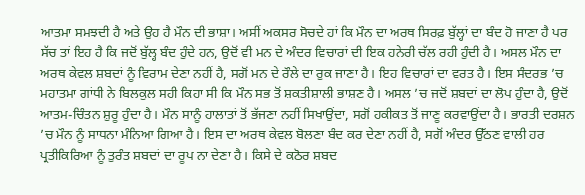ਆਤਮਾ ਸਮਝਦੀ ਹੈ ਅਤੇ ਉਹ ਹੈ ਮੌਨ ਦੀ ਭਾਸ਼ਾ। ਅਸੀਂ ਅਕਸਰ ਸੋਚਦੇ ਹਾਂ ਕਿ ਮੌਨ ਦਾ ਅਰਥ ਸਿਰਫ਼ ਬੁੱਲ੍ਹਾਂ ਦਾ ਬੰਦ ਹੋ ਜਾਣਾ ਹੈ ਪਰ ਸੱਚ ਤਾਂ ਇਹ ਹੈ ਕਿ ਜਦੋਂ ਬੁੱਲ੍ਹ ਬੰਦ ਹੁੰਦੇ ਹਨ, ਉਦੋਂ ਵੀ ਮਨ ਦੇ ਅੰਦਰ ਵਿਚਾਰਾਂ ਦੀ ਇਕ ਹਨੇਰੀ ਚੱਲ ਰਹੀ ਹੁੰਦੀ ਹੈ। ਅਸਲ ਮੌਨ ਦਾ ਅਰਥ ਕੇਵਲ ਸ਼ਬਦਾਂ ਨੂੰ ਵਿਰਾਮ ਦੇਣਾ ਨਹੀਂ ਹੈ, ਸਗੋਂ ਮਨ ਦੇ ਰੌਲੇ ਦਾ ਰੁਕ ਜਾਣਾ ਹੈ। ਇਹ ਵਿਚਾਰਾਂ ਦਾ ਵਰਤ ਹੈ। ਇਸ ਸੰਦਰਭ ’ਚ ਮਹਾਤਮਾ ਗਾਂਧੀ ਨੇ ਬਿਲਕੁਲ ਸਹੀ ਕਿਹਾ ਸੀ ਕਿ ਮੌਨ ਸਭ ਤੋਂ ਸ਼ਕਤੀਸ਼ਾਲੀ ਭਾਸ਼ਣ ਹੈ। ਅਸਲ ’ਚ ਜਦੋਂ ਸ਼ਬਦਾਂ ਦਾ ਲੋਪ ਹੁੰਦਾ ਹੈ, ਉਦੋਂ ਆਤਮ-ਚਿੰਤਨ ਸ਼ੁਰੂ ਹੁੰਦਾ ਹੈ। ਮੌਨ ਸਾਨੂੰ ਹਾਲਾਤਾਂ ਤੋਂ ਭੱਜਣਾ ਨਹੀਂ ਸਿਖਾਉਂਦਾ, ਸਗੋਂ ਹਕੀਕਤ ਤੋਂ ਜਾਣੂ ਕਰਵਾਉਂਦਾ ਹੈ। ਭਾਰਤੀ ਦਰਸ਼ਨ ’ਚ ਮੌਨ ਨੂੰ ਸਾਧਨਾ ਮੰਨਿਆ ਗਿਆ ਹੈ। ਇਸ ਦਾ ਅਰਥ ਕੇਵਲ ਬੋਲਣਾ ਬੰਦ ਕਰ ਦੇਣਾ ਨਹੀਂ ਹੈ, ਸਗੋਂ ਅੰਦਰ ਉੱਠਣ ਵਾਲੀ ਹਰ ਪ੍ਰਤੀਕਿਰਿਆ ਨੂੰ ਤੁਰੰਤ ਸ਼ਬਦਾਂ ਦਾ ਰੂਪ ਨਾ ਦੇਣਾ ਹੈ। ਕਿਸੇ ਦੇ ਕਠੋਰ ਸ਼ਬਦ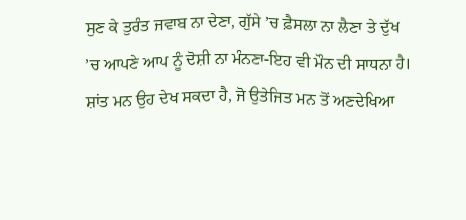ਸੁਣ ਕੇ ਤੁਰੰਤ ਜਵਾਬ ਨਾ ਦੇਣਾ, ਗੁੱਸੇ ’ਚ ਫ਼ੈਸਲਾ ਨਾ ਲੈਣਾ ਤੇ ਦੁੱਖ ’ਚ ਆਪਣੇ ਆਪ ਨੂੰ ਦੋਸ਼ੀ ਨਾ ਮੰਨਣਾ-ਇਹ ਵੀ ਮੌਨ ਦੀ ਸਾਧਨਾ ਹੈ। ਸ਼ਾਂਤ ਮਨ ਉਹ ਦੇਖ ਸਕਦਾ ਹੈ, ਜੋ ਉਤੇਜਿਤ ਮਨ ਤੋਂ ਅਣਦੇਖਿਆ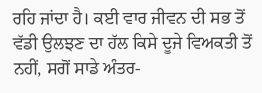ਰਹਿ ਜਾਂਦਾ ਹੈ। ਕਈ ਵਾਰ ਜੀਵਨ ਦੀ ਸਭ ਤੋਂ ਵੱਡੀ ਉਲਝਣ ਦਾ ਹੱਲ ਕਿਸੇ ਦੂਜੇ ਵਿਅਕਤੀ ਤੋਂ ਨਹੀਂ, ਸਗੋਂ ਸਾਡੇ ਅੰਤਰ-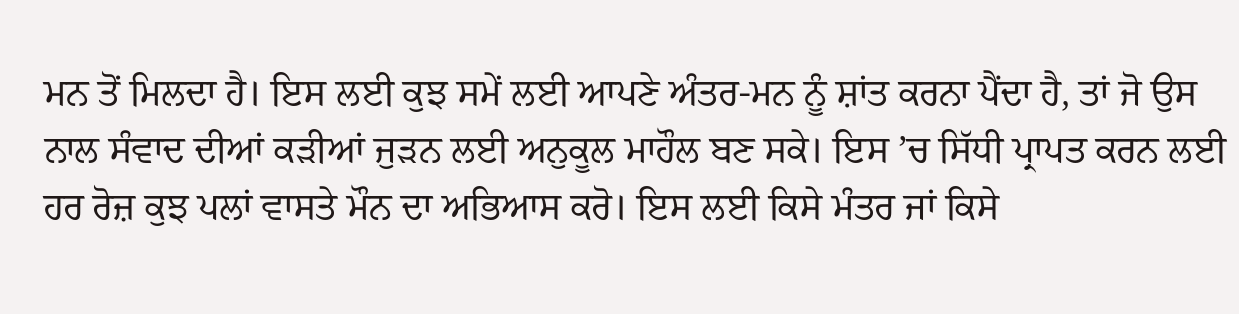ਮਨ ਤੋਂ ਮਿਲਦਾ ਹੈ। ਇਸ ਲਈ ਕੁਝ ਸਮੇਂ ਲਈ ਆਪਣੇ ਅੰਤਰ-ਮਨ ਨੂੰ ਸ਼ਾਂਤ ਕਰਨਾ ਪੈਂਦਾ ਹੈ, ਤਾਂ ਜੋ ਉਸ ਨਾਲ ਸੰਵਾਦ ਦੀਆਂ ਕੜੀਆਂ ਜੁੜਨ ਲਈ ਅਨੁਕੂਲ ਮਾਹੌਲ ਬਣ ਸਕੇ। ਇਸ ’ਚ ਸਿੱਧੀ ਪ੍ਰਾਪਤ ਕਰਨ ਲਈ ਹਰ ਰੋਜ਼ ਕੁਝ ਪਲਾਂ ਵਾਸਤੇ ਮੌਨ ਦਾ ਅਭਿਆਸ ਕਰੋ। ਇਸ ਲਈ ਕਿਸੇ ਮੰਤਰ ਜਾਂ ਕਿਸੇ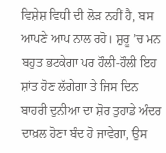ਵਿਸ਼ੇਸ਼ ਵਿਧੀ ਦੀ ਲੋੜ ਨਹੀਂ ਹੈ, ਬਸ ਆਪਣੇ ਆਪ ਨਾਲ ਰਹੋ। ਸ਼ੁਰੂ ’ਚ ਮਨ ਬਹੁਤ ਭਟਕੇਗਾ ਪਰ ਹੌਲੀ-ਹੌਲੀ ਇਹ ਸ਼ਾਂਤ ਹੋਣ ਲੱਗੇਗਾ ਤੇ ਜਿਸ ਦਿਨ ਬਾਹਰੀ ਦੁਨੀਆ ਦਾ ਸ਼ੋਰ ਤੁਹਾਡੇ ਅੰਦਰ ਦਾਖ਼ਲ ਹੋਣਾ ਬੰਦ ਹੋ ਜਾਵੇਗਾ, ਉਸ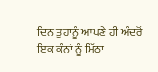ਦਿਨ ਤੁਹਾਨੂੰ ਆਪਣੇ ਹੀ ਅੰਦਰੋਂ ਇਕ ਕੰਨਾਂ ਨੂੰ ਮਿੱਠਾ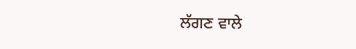ਲੱਗਣ ਵਾਲੇ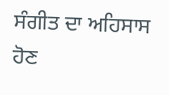ਸੰਗੀਤ ਦਾ ਅਹਿਸਾਸ ਹੋਣ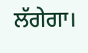ਲੱਗੇਗਾ।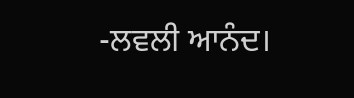-ਲਵਲੀ ਆਨੰਦ।